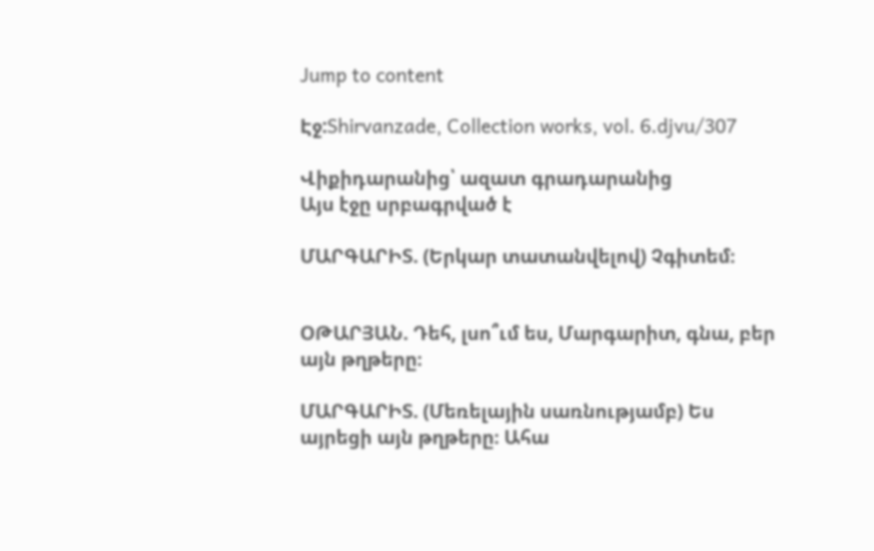Jump to content

Էջ:Shirvanzade, Collection works, vol. 6.djvu/307

Վիքիդարանից՝ ազատ գրադարանից
Այս էջը սրբագրված է

ՄԱՐԳԱՐԻՏ. (Երկար տատանվելով) Չգիտեմ։


ՕԹԱՐՅԱՆ. Դեհ, լսո՞ւմ ես, Մարգարիտ, գնա, բեր այն թղթերը։

ՄԱՐԳԱՐԻՏ. (Մեռելային սառնությամբ) Ես այրեցի այն թղթերը։ Ահա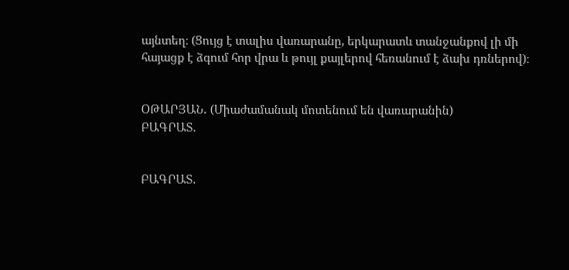այնտեղ։ (Ցույց է տալիս վառարանը, երկարատև տանջանքով լի մի հայացք է ձգում հոր վրա և թույլ քայլերով հեռանում է ձախ դռներով)։


ՕԹԱՐՅԱՆ․ (Միաժամանակ մոտենում են վառարանին)
ԲԱԳՐԱՏ.


ԲԱԳՐԱՏ.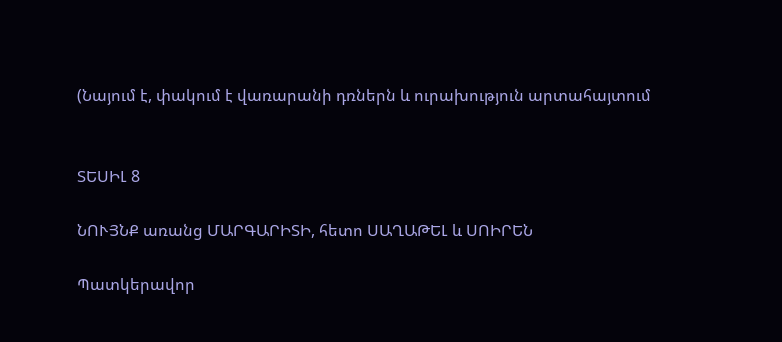(Նայում է, փակում է վառարանի դռներն և ուրախություն արտահայտում


ՏԵՍԻԼ 8

ՆՈՒՅՆՔ առանց ՄԱՐԳԱՐԻՏԻ, հետո ՍԱՂԱԹԵԼ և ՍՈԻՐԵՆ

Պատկերավոր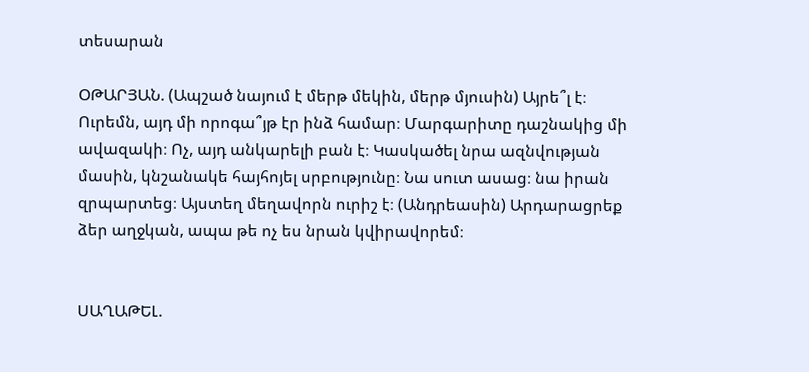տեսարան

ՕԹԱՐՅԱՆ. (Ապշած նայում է մերթ մեկին, մերթ մյուսին) Այրե՞լ է։ Ուրեմն, այդ մի որոգա՞յթ էր ինձ համար։ Մարգարիտը դաշնակից մի ավազակի։ Ոչ, այդ անկարելի բան է։ Կասկածել նրա ազնվության մասին, կնշանակե հայհոյել սրբությունը։ Նա սուտ ասաց։ նա իրան զրպարտեց։ Այստեղ մեղավորն ուրիշ է։ (Անդրեասին) Արդարացրեք ձեր աղջկան, ապա թե ոչ ես նրան կվիրավորեմ։


ՍԱՂԱԹԵԼ.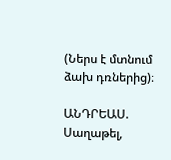(Ներս է մտնում ձախ դռներից)։

ԱՆԴՐԵԱՍ. Սաղաթել,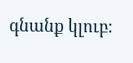գնանք կլուբ։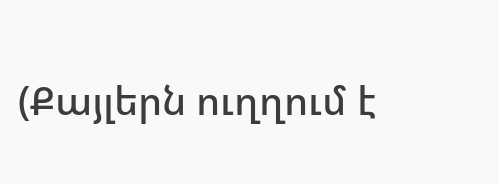(Քայլերն ուղղում է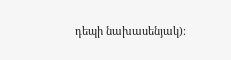դեպի նախասենյակ)։